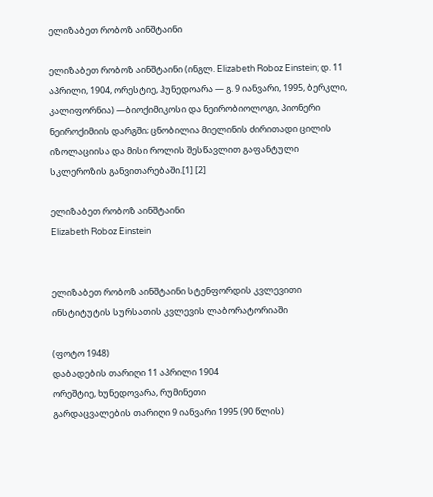ელიზაბეთ რობოზ აინშტაინი

ელიზაბეთ რობოზ აინშტაინი (ინგლ. Elizabeth Roboz Einstein; დ. 11 აპრილი, 1904, ორესტიე, ჰუნედოარა — გ. 9 იანვარი, 1995, ბერკლი, კალიფორნია) —ბიოქიმიკოსი და ნეირობიოლოგი, პიონერი ნეიროქიმიის დარგში; ცნობილია მიელინის ძირითადი ცილის იზოლაციისა და მისი როლის შესწავლით გაფანტული სკლეროზის განვითარებაში.[1] [2]

ელიზაბეთ რობოზ აინშტაინი
Elizabeth Roboz Einstein


ელიზაბეთ რობოზ აინშტაინი სტენფორდის კვლევითი ინსტიტუტის სურსათის კვლევის ლაბორატორიაში

(ფოტო 1948)
დაბადების თარიღი 11 აპრილი 1904
ორეშტიე, ხუნედოვარა, რუმინეთი
გარდაცვალების თარიღი 9 იანვარი 1995 (90 წლის)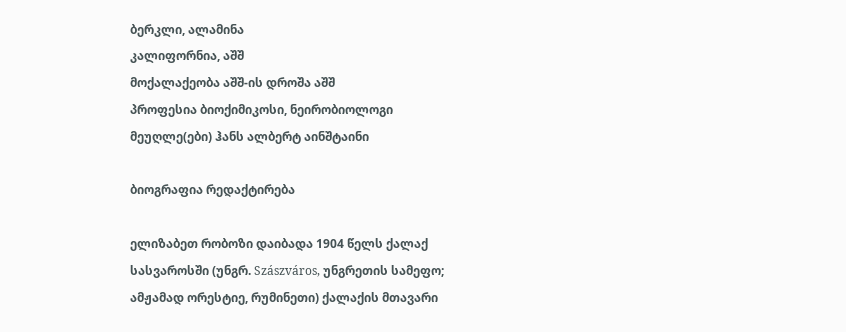ბერკლი, ალამინა
კალიფორნია, აშშ
მოქალაქეობა აშშ-ის დროშა აშშ
პროფესია ბიოქიმიკოსი, ნეირობიოლოგი
მეუღლე(ები) ჰანს ალბერტ აინშტაინი

ბიოგრაფია რედაქტირება

ელიზაბეთ რობოზი დაიბადა 1904 წელს ქალაქ სასვაროსში (უნგრ. Szászváros, უნგრეთის სამეფო; ამჟამად ორესტიე, რუმინეთი) ქალაქის მთავარი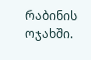რაბინის ოჯახში.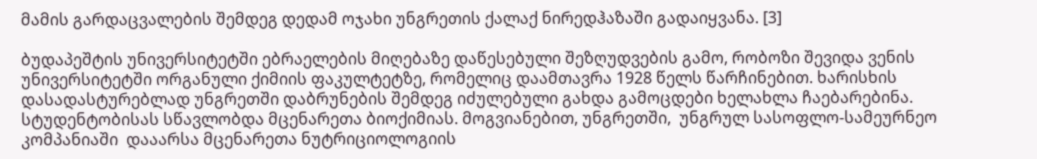მამის გარდაცვალების შემდეგ დედამ ოჯახი უნგრეთის ქალაქ ნირედჰაზაში გადაიყვანა. [3]

ბუდაპეშტის უნივერსიტეტში ებრაელების მიღებაზე დაწესებული შეზღუდვების გამო, რობოზი შევიდა ვენის უნივერსიტეტში ორგანული ქიმიის ფაკულტეტზე, რომელიც დაამთავრა 1928 წელს წარჩინებით. ხარისხის დასადასტურებლად უნგრეთში დაბრუნების შემდეგ იძულებული გახდა გამოცდები ხელახლა ჩაებარებინა. სტუდენტობისას სწავლობდა მცენარეთა ბიოქიმიას. მოგვიანებით, უნგრეთში,  უნგრულ სასოფლო-სამეურნეო კომპანიაში  დააარსა მცენარეთა ნუტრიციოლოგიის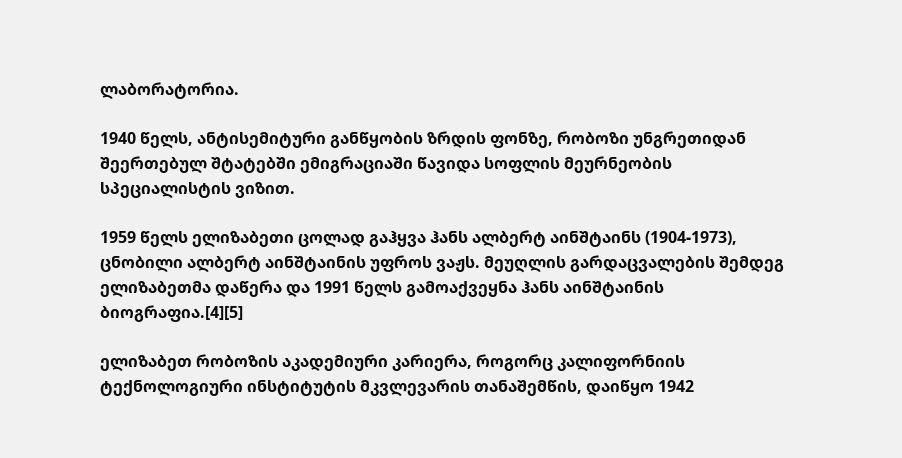ლაბორატორია.

1940 წელს, ანტისემიტური განწყობის ზრდის ფონზე, რობოზი უნგრეთიდან შეერთებულ შტატებში ემიგრაციაში წავიდა სოფლის მეურნეობის სპეციალისტის ვიზით.

1959 წელს ელიზაბეთი ცოლად გაჰყვა ჰანს ალბერტ აინშტაინს (1904-1973), ცნობილი ალბერტ აინშტაინის უფროს ვაჟს. მეუღლის გარდაცვალების შემდეგ ელიზაბეთმა დაწერა და 1991 წელს გამოაქვეყნა ჰანს აინშტაინის ბიოგრაფია.[4][5]

ელიზაბეთ რობოზის აკადემიური კარიერა, როგორც კალიფორნიის ტექნოლოგიური ინსტიტუტის მკვლევარის თანაშემწის, დაიწყო 1942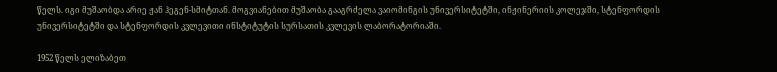წელს. იგი მუშაობდა არიე ჟან ჰეგენ-სმიტთან. მოგვიანებით მუშაობა გააგრძელა ვაიომინგის უნივერსიტეტში, ინჟინერიის კოლეჯში, სტენფორდის უნივერსიტეტში და სტენფორდის კვლევითი ინსტიტუტის სურსათის კვლევის ლაბორატორიაში.

1952 წელს ელიზაბეთ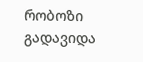რობოზი გადავიდა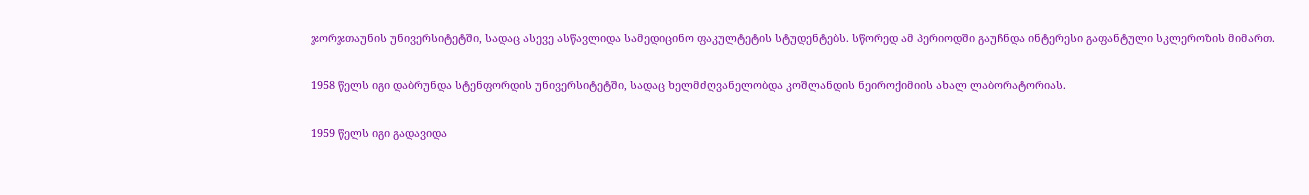ჯორჯთაუნის უნივერსიტეტში, სადაც ასევე ასწავლიდა სამედიცინო ფაკულტეტის სტუდენტებს. სწორედ ამ პერიოდში გაუჩნდა ინტერესი გაფანტული სკლეროზის მიმართ.

1958 წელს იგი დაბრუნდა სტენფორდის უნივერსიტეტში, სადაც ხელმძღვანელობდა კოშლანდის ნეიროქიმიის ახალ ლაბორატორიას.

1959 წელს იგი გადავიდა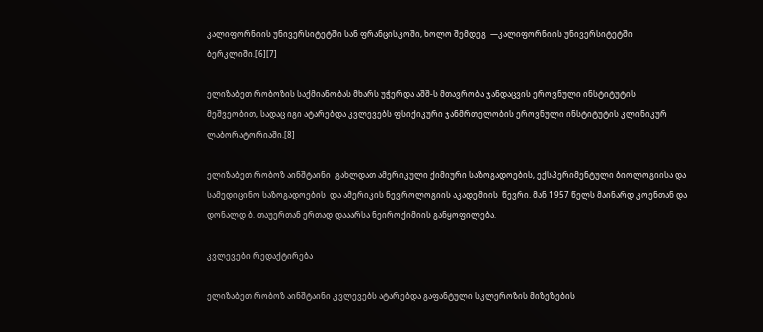კალიფორნიის უნივერსიტეტში სან ფრანცისკოში, ხოლო შემდეგ  —კალიფორნიის უნივერსიტეტში ბერკლიში.[6][7]

ელიზაბეთ რობოზის საქმიანობას მხარს უჭერდა აშშ-ს მთავრობა ჯანდაცვის ეროვნული ინსტიტუტის მეშვეობით, სადაც იგი ატარებდა კვლევებს ფსიქიკური ჯანმრთელობის ეროვნული ინსტიტუტის კლინიკურ ლაბორატორიაში.[8]

ელიზაბეთ რობოზ აინშტაინი  გახლდათ ამერიკული ქიმიური საზოგადოების, ექსპერიმენტული ბიოლოგიისა და სამედიცინო საზოგადოების  და ამერიკის ნევროლოგიის აკადემიის  წევრი. მან 1957 წელს მაინარდ კოენთან და დონალდ ბ. თაუერთან ერთად დააარსა ნეიროქიმიის განყოფილება.

კვლევები რედაქტირება

ელიზაბეთ რობოზ აინშტაინი კვლევებს ატარებდა გაფანტული სკლეროზის მიზეზების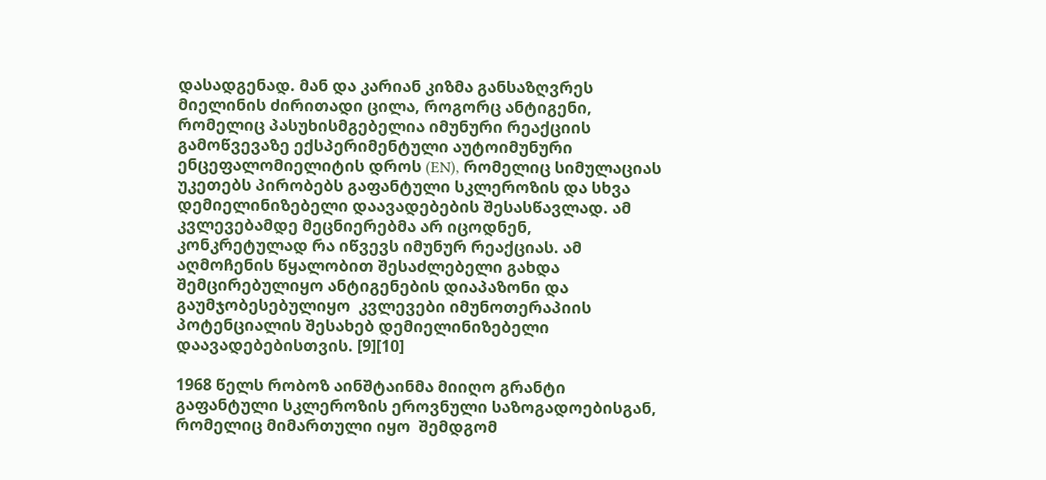დასადგენად. მან და კარიან კიზმა განსაზღვრეს მიელინის ძირითადი ცილა, როგორც ანტიგენი, რომელიც პასუხისმგებელია იმუნური რეაქციის გამოწვევაზე ექსპერიმენტული აუტოიმუნური ენცეფალომიელიტის დროს (EN), რომელიც სიმულაციას უკეთებს პირობებს გაფანტული სკლეროზის და სხვა დემიელინიზებელი დაავადებების შესასწავლად. ამ კვლევებამდე მეცნიერებმა არ იცოდნენ, კონკრეტულად რა იწვევს იმუნურ რეაქციას. ამ აღმოჩენის წყალობით შესაძლებელი გახდა შემცირებულიყო ანტიგენების დიაპაზონი და გაუმჯობესებულიყო  კვლევები იმუნოთერაპიის პოტენციალის შესახებ დემიელინიზებელი დაავადებებისთვის. [9][10]

1968 წელს რობოზ აინშტაინმა მიიღო გრანტი გაფანტული სკლეროზის ეროვნული საზოგადოებისგან, რომელიც მიმართული იყო  შემდგომ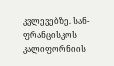კვლევებზე. სან-ფრანცისკოს კალიფორნიის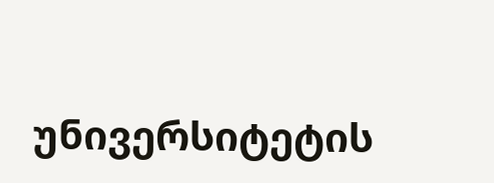უნივერსიტეტის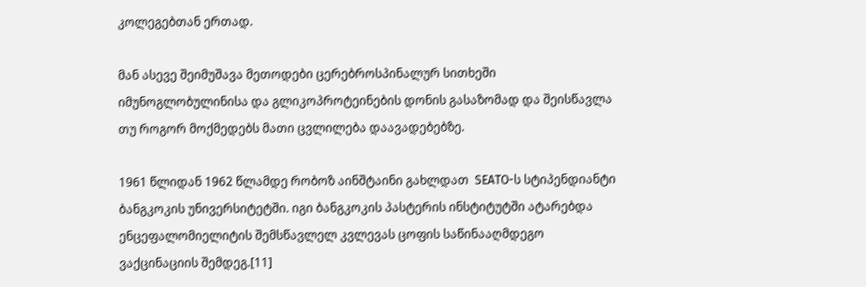კოლეგებთან ერთად.

მან ასევე შეიმუშავა მეთოდები ცერებროსპინალურ სითხეში იმუნოგლობულინისა და გლიკოპროტეინების დონის გასაზომად და შეისწავლა თუ როგორ მოქმედებს მათი ცვლილება დაავადებებზე.

1961 წლიდან 1962 წლამდე რობოზ აინშტაინი გახლდათ  SEATO-ს სტიპენდიანტი ბანგკოკის უნივერსიტეტში. იგი ბანგკოკის პასტერის ინსტიტუტში ატარებდა ენცეფალომიელიტის შემსწავლელ კვლევას ცოფის საწინააღმდეგო ვაქცინაციის შემდეგ.[11]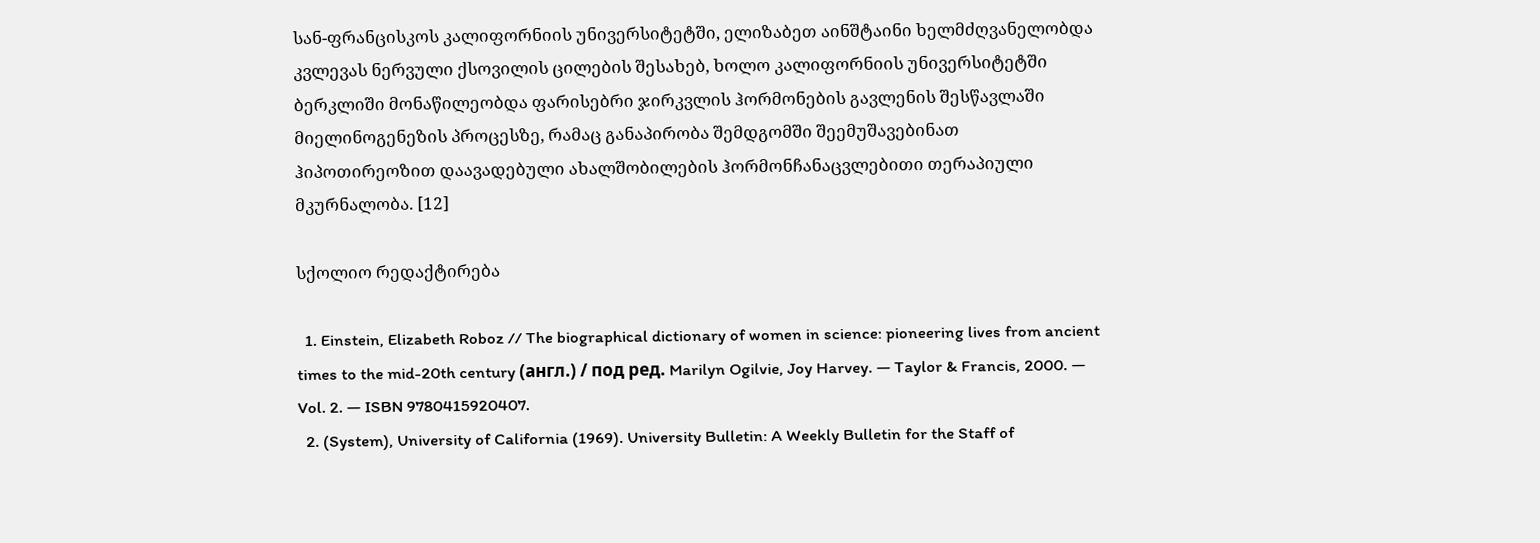სან-ფრანცისკოს კალიფორნიის უნივერსიტეტში, ელიზაბეთ აინშტაინი ხელმძღვანელობდა კვლევას ნერვული ქსოვილის ცილების შესახებ, ხოლო კალიფორნიის უნივერსიტეტში ბერკლიში მონაწილეობდა ფარისებრი ჯირკვლის ჰორმონების გავლენის შესწავლაში მიელინოგენეზის პროცესზე, რამაც განაპირობა შემდგომში შეემუშავებინათ ჰიპოთირეოზით დაავადებული ახალშობილების ჰორმონჩანაცვლებითი თერაპიული მკურნალობა. [12]

სქოლიო რედაქტირება

  1. Einstein, Elizabeth Roboz // The biographical dictionary of women in science: pioneering lives from ancient times to the mid-20th century (англ.) / под ред. Marilyn Ogilvie, Joy Harvey. — Taylor & Francis, 2000. — Vol. 2. — ISBN 9780415920407.
  2. (System), University of California (1969). University Bulletin: A Weekly Bulletin for the Staff of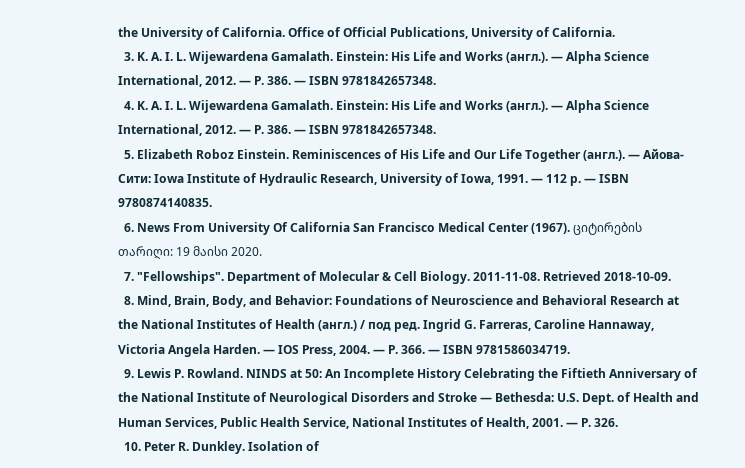the University of California. Office of Official Publications, University of California.
  3. K. A. I. L. Wijewardena Gamalath. Einstein: His Life and Works (англ.). — Alpha Science International, 2012. — P. 386. — ISBN 9781842657348.
  4. K. A. I. L. Wijewardena Gamalath. Einstein: His Life and Works (англ.). — Alpha Science International, 2012. — P. 386. — ISBN 9781842657348.
  5. Elizabeth Roboz Einstein. Reminiscences of His Life and Our Life Together (англ.). — Айова-Сити: Iowa Institute of Hydraulic Research, University of Iowa, 1991. — 112 p. — ISBN 9780874140835.
  6. News From University Of California San Francisco Medical Center (1967). ციტირების თარიღი: 19 მაისი 2020.
  7. "Fellowships". Department of Molecular & Cell Biology. 2011-11-08. Retrieved 2018-10-09.
  8. Mind, Brain, Body, and Behavior: Foundations of Neuroscience and Behavioral Research at the National Institutes of Health (англ.) / под ред. Ingrid G. Farreras, Caroline Hannaway, Victoria Angela Harden. — IOS Press, 2004. — P. 366. — ISBN 9781586034719.
  9. Lewis P. Rowland. NINDS at 50: An Incomplete History Celebrating the Fiftieth Anniversary of the National Institute of Neurological Disorders and Stroke — Bethesda: U.S. Dept. of Health and Human Services, Public Health Service, National Institutes of Health, 2001. — P. 326.
  10. Peter R. Dunkley. Isolation of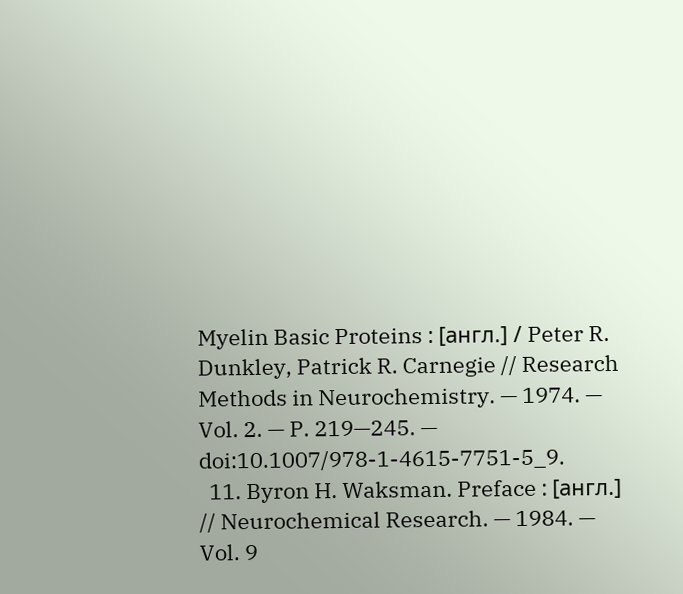Myelin Basic Proteins : [англ.] / Peter R. Dunkley, Patrick R. Carnegie // Research Methods in Neurochemistry. — 1974. — Vol. 2. — P. 219—245. — doi:10.1007/978-1-4615-7751-5_9.
  11. Byron H. Waksman. Preface : [англ.] // Neurochemical Research. — 1984. — Vol. 9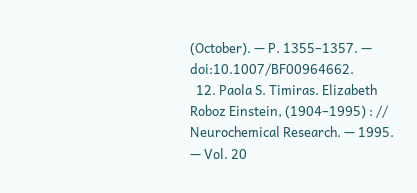(October). — P. 1355–1357. — doi:10.1007/BF00964662.
  12. Paola S. Timiras. Elizabeth Roboz Einstein, (1904–1995) : // Neurochemical Research. — 1995. — Vol. 20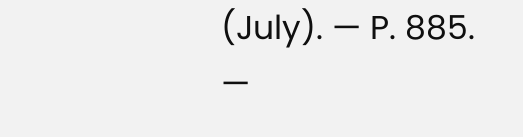(July). — P. 885. —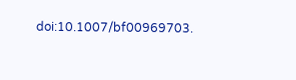doi:10.1007/bf00969703.